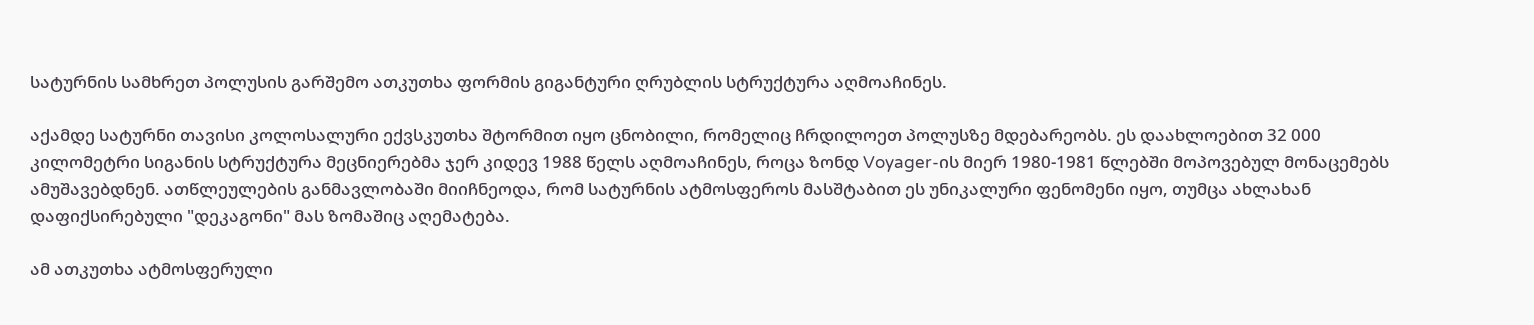სატურნის სამხრეთ პოლუსის გარშემო ათკუთხა ფორმის გიგანტური ღრუბლის სტრუქტურა აღმოაჩინეს.

აქამდე სატურნი თავისი კოლოსალური ექვსკუთხა შტორმით იყო ცნობილი, რომელიც ჩრდილოეთ პოლუსზე მდებარეობს. ეს დაახლოებით 32 000 კილომეტრი სიგანის სტრუქტურა მეცნიერებმა ჯერ კიდევ 1988 წელს აღმოაჩინეს, როცა ზონდ Voyager-ის მიერ 1980-1981 წლებში მოპოვებულ მონაცემებს ამუშავებდნენ. ათწლეულების განმავლობაში მიიჩნეოდა, რომ სატურნის ატმოსფეროს მასშტაბით ეს უნიკალური ფენომენი იყო, თუმცა ახლახან დაფიქსირებული "დეკაგონი" მას ზომაშიც აღემატება.

ამ ათკუთხა ატმოსფერული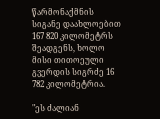წარმონაქმნის სიგანე დაახლოებით 167 820 კილომეტრს შეადგენს, ხოლო მისი თითოეული გვერდის სიგრძე 16 782 კილომეტრია.

"ეს ძალიან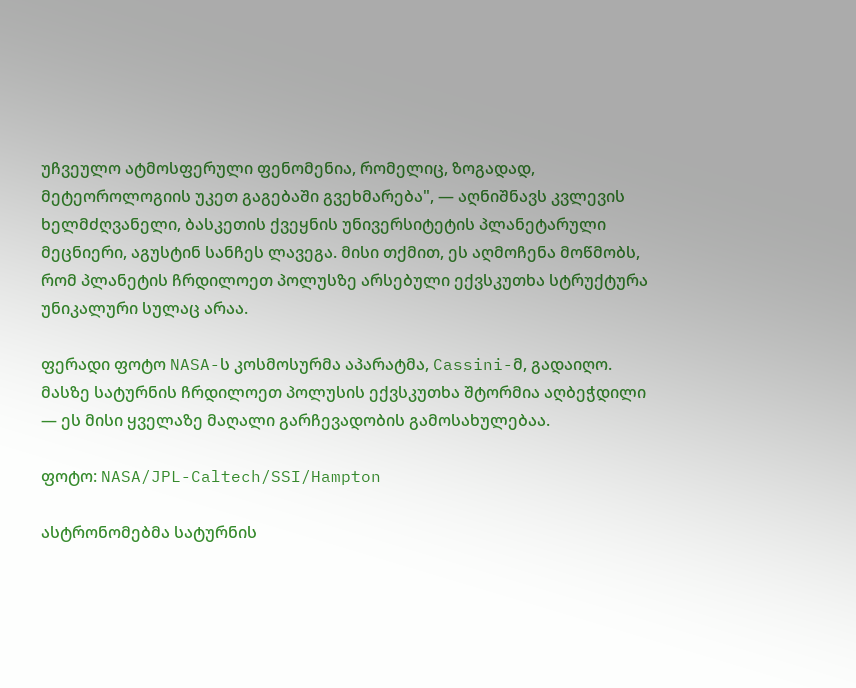უჩვეულო ატმოსფერული ფენომენია, რომელიც, ზოგადად, მეტეოროლოგიის უკეთ გაგებაში გვეხმარება", — აღნიშნავს კვლევის ხელმძღვანელი, ბასკეთის ქვეყნის უნივერსიტეტის პლანეტარული მეცნიერი, აგუსტინ სანჩეს ლავეგა. მისი თქმით, ეს აღმოჩენა მოწმობს, რომ პლანეტის ჩრდილოეთ პოლუსზე არსებული ექვსკუთხა სტრუქტურა უნიკალური სულაც არაა.

ფერადი ფოტო NASA-ს კოსმოსურმა აპარატმა, Cassini-მ, გადაიღო. მასზე სატურნის ჩრდილოეთ პოლუსის ექვსკუთხა შტორმია აღბეჭდილი — ეს მისი ყველაზე მაღალი გარჩევადობის გამოსახულებაა.

ფოტო: NASA/JPL-Caltech/SSI/Hampton

ასტრონომებმა სატურნის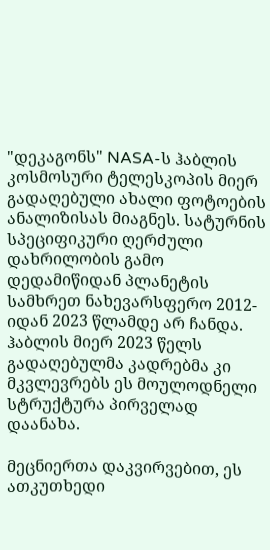"დეკაგონს" NASA-ს ჰაბლის კოსმოსური ტელესკოპის მიერ გადაღებული ახალი ფოტოების ანალიზისას მიაგნეს. სატურნის სპეციფიკური ღერძული დახრილობის გამო დედამიწიდან პლანეტის სამხრეთ ნახევარსფერო 2012-იდან 2023 წლამდე არ ჩანდა. ჰაბლის მიერ 2023 წელს გადაღებულმა კადრებმა კი მკვლევრებს ეს მოულოდნელი სტრუქტურა პირველად დაანახა.

მეცნიერთა დაკვირვებით, ეს ათკუთხედი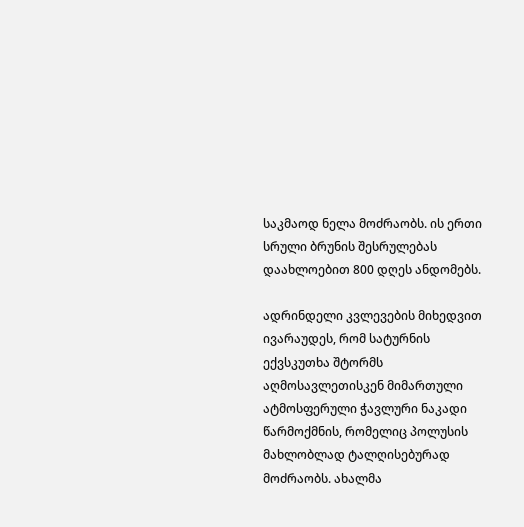საკმაოდ ნელა მოძრაობს. ის ერთი სრული ბრუნის შესრულებას დაახლოებით 800 დღეს ანდომებს.

ადრინდელი კვლევების მიხედვით ივარაუდეს, რომ სატურნის ექვსკუთხა შტორმს აღმოსავლეთისკენ მიმართული ატმოსფერული ჭავლური ნაკადი წარმოქმნის, რომელიც პოლუსის მახლობლად ტალღისებურად მოძრაობს. ახალმა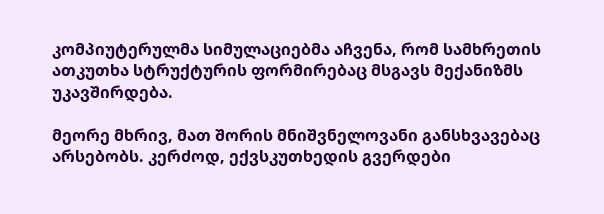კომპიუტერულმა სიმულაციებმა აჩვენა, რომ სამხრეთის ათკუთხა სტრუქტურის ფორმირებაც მსგავს მექანიზმს უკავშირდება.

მეორე მხრივ, მათ შორის მნიშვნელოვანი განსხვავებაც არსებობს. კერძოდ, ექვსკუთხედის გვერდები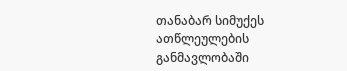თანაბარ სიმუქეს ათწლეულების განმავლობაში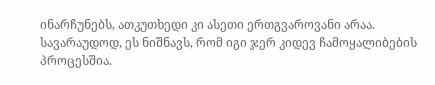ინარჩუნებს, ათკუთხედი კი ასეთი ერთგვაროვანი არაა. სავარაუდოდ, ეს ნიშნავს, რომ იგი ჯერ კიდევ ჩამოყალიბების პროცესშია.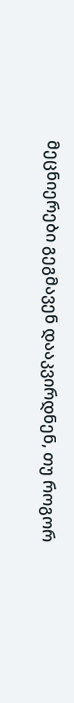მეცნიერები გეგმავენ დააკვირდნენ, თუ როგორ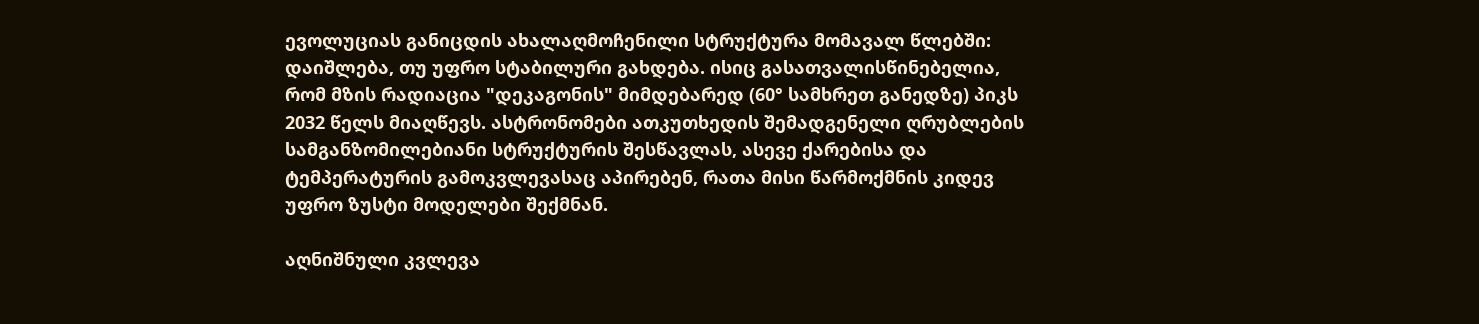ევოლუციას განიცდის ახალაღმოჩენილი სტრუქტურა მომავალ წლებში: დაიშლება, თუ უფრო სტაბილური გახდება. ისიც გასათვალისწინებელია, რომ მზის რადიაცია "დეკაგონის" მიმდებარედ (60° სამხრეთ განედზე) პიკს 2032 წელს მიაღწევს. ასტრონომები ათკუთხედის შემადგენელი ღრუბლების სამგანზომილებიანი სტრუქტურის შესწავლას, ასევე ქარებისა და ტემპერატურის გამოკვლევასაც აპირებენ, რათა მისი წარმოქმნის კიდევ უფრო ზუსტი მოდელები შექმნან.

აღნიშნული კვლევა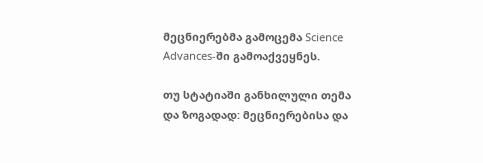მეცნიერებმა გამოცემა Science Advances-ში გამოაქვეყნეს.

თუ სტატიაში განხილული თემა და ზოგადად: მეცნიერებისა და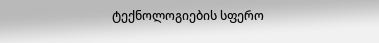ტექნოლოგიების სფერო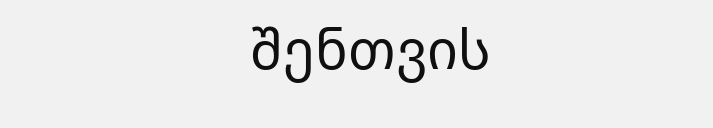შენთვის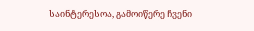საინტერესოა, გამოიწერე ჩვენი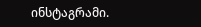ინსტაგრამი.